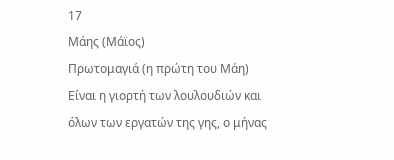17
Μάης (Μάϊος)
Πρωτομαγιά (η πρώτη του Μάη)
Είναι η γιορτή των λουλουδιών και όλων των εργατών της γης, ο μήνας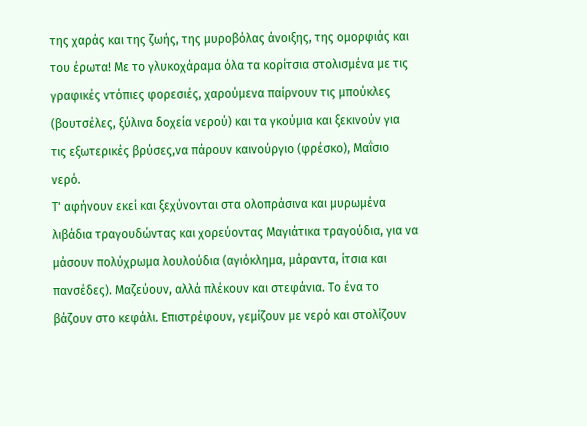της χαράς και της ζωής, της μυροβόλας άνοιξης, της ομορφιάς και του έρωτα! Με το γλυκοχάραμα όλα τα κορίτσια στολισμένα με τις γραφικές ντόπιες φορεσιές, χαρούμενα παίρνουν τις μπούκλες (βουτσέλες, ξύλινα δοχεία νερού) και τα γκούμια και ξεκινούν για τις εξωτερικές βρύσες,να πάρουν καινούργιο (φρέσκο), Μαΐσιο νερό.
Τ' αφήνουν εκεί και ξεχύνονται στα ολοπράσινα και μυρωμένα λιβάδια τραγουδώντας και χορεύοντας Μαγιάτικα τραγούδια, για να μάσουν πολύχρωμα λουλούδια (αγιόκλημα, μάραντα, ίτσια και πανσέδες). Μαζεύουν, αλλά πλέκουν και στεφάνια. Το ένα το βάζουν στο κεφάλι. Επιστρέφουν, γεμίζουν με νερό και στολίζουν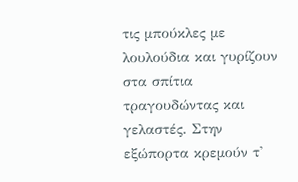τις μπούκλες με λουλούδια και γυρίζουν στα σπίτια τραγουδώντας και γελαστές. Στην εξώπορτα κρεμούν τ'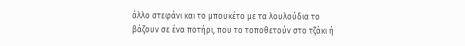άλλο στεφάνι και το μπουκέτο με τα λουλούδια το βάζουν σε ένα ποτήρι, που το τοποθετούν στο τζάκι ή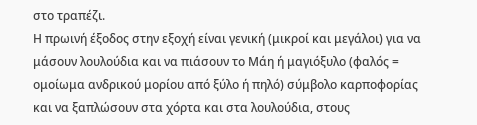στο τραπέζι.
Η πρωινή έξοδος στην εξοχή είναι γενική (μικροί και μεγάλοι) για να μάσουν λουλούδια και να πιάσουν το Μάη ή μαγιόξυλο (φαλός = ομοίωμα ανδρικού μορίου από ξύλο ή πηλό) σύμβολο καρποφορίας και να ξαπλώσουν στα χόρτα και στα λουλούδια, στους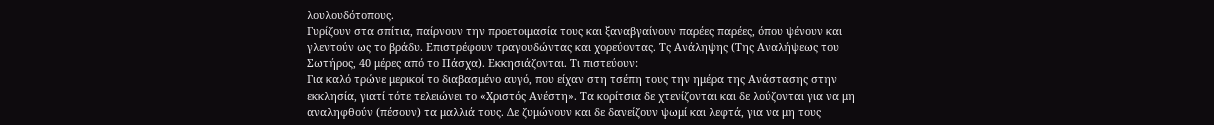λουλουδότοπους.
Γυρίζουν στα σπίτια, παίρνουν την προετοιμασία τους και ξαναβγαίνουν παρέες παρέες, όπου ψένουν και γλεντούν ως το βράδυ. Επιστρέφουν τραγουδώντας και χορεύοντας. Τς Ανάληψης (Της Αναλήψεως του Σωτήρος, 40 μέρες από το Πάσχα). Εκκησιάζονται. Τι πιστεύουν:
Για καλό τρώνε μερικοί το διαβασμένο αυγό, που είχαν στη τσέπη τους την ημέρα της Ανάστασης στην εκκλησία, γιατί τότε τελειώνει το «Χριστός Ανέστη». Τα κορίτσια δε χτενίζονται και δε λούζονται για να μη αναληφθούν (πέσουν) τα μαλλιά τους. Δε ζυμώνουν και δε δανείζουν ψωμί και λεφτά, για να μη τους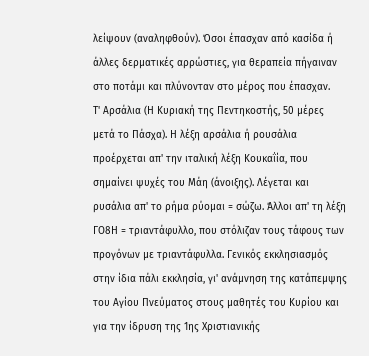λείψουν (αναληφθούν). Όσοι έπασχαν από κασίδα ή άλλες δερματικές αρρώστιες, για θεραπεία πήγαιναν στο ποτάμι και πλύνονταν στο μέρος που έπασχαν.
Τ' Αρσάλια (Η Κυριακή της Πεντηκοστής, 50 μέρες μετά το Πάσχα). Η λέξη αρσάλια ή ρουσάλια προέρχεται απ' την ιταλική λέξη Κουκαΐία, που σημαίνει ψυχές του Μάη (άνοιξης). Λέγεται και ρυσάλια απ' το ρήμα ρύομαι = σώζω. Άλλοι απ' τη λέξη ΓΟ8Η = τριαντάφυλλο, που στόλιζαν τους τάφους των προγόνων με τριαντάφυλλα. Γενικός εκκλησιασμός στην ίδια πάλι εκκλησία, γι' ανάμνηση της κατάπεμψης του Αγίου Πνεύματος στους μαθητές του Κυρίου και για την ίδρυση της 1ης Χριστιανικής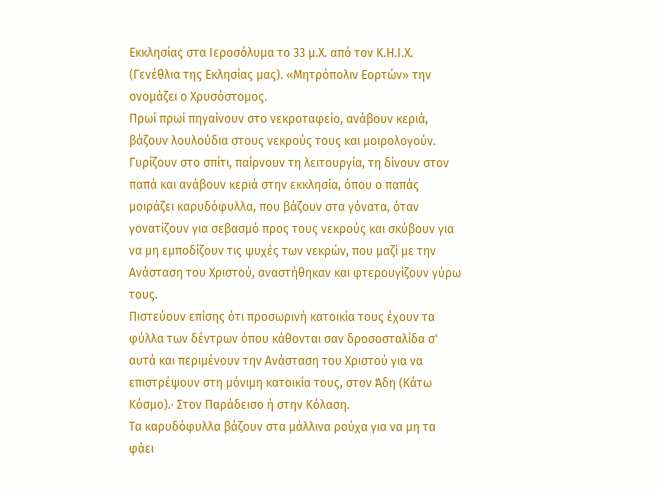Εκκλησίας στα Ιεροσόλυμα το 33 μ.Χ. από τον Κ.Η.Ι.Χ. (Γενέθλια της Εκλησίας μας). «Μητρόπολιν Εορτών» την ονομάζει ο Χρυσόστομος.
Πρωί πρωί πηγαίνουν στο νεκροταφείο, ανάβουν κεριά, βάζουν λουλούδια στους νεκρούς τους και μοιρολογούν. Γυρίζουν στο σπίτι, παίρνουν τη λειτουργία, τη δίνουν στον παπά και ανάβουν κεριά στην εκκλησία, όπου ο παπάς μοιράζει καρυδόφυλλα, που βάζουν στα γόνατα, όταν γονατίζουν για σεβασμό προς τους νεκρούς και σκύβουν για να μη εμποδίζουν τις ψυχές των νεκρών, που μαζί με την Ανάσταση του Χριστού, αναστήθηκαν και φτερουγίζουν γύρω τους.
Πιστεύουν επίσης ότι προσωρινή κατοικία τους έχουν τα φύλλα των δέντρων όπου κάθονται σαν δροσοσταλίδα σ' αυτά και περιμένουν την Ανάσταση του Χριστού για να επιστρέψουν στη μόνιμη κατοικία τους, στον Άδη (Κάτω Κόσμο).· Στον Παράδεισο ή στην Κόλαση.
Τα καρυδόφυλλα βάζουν στα μάλλινα ρούχα για να μη τα φάει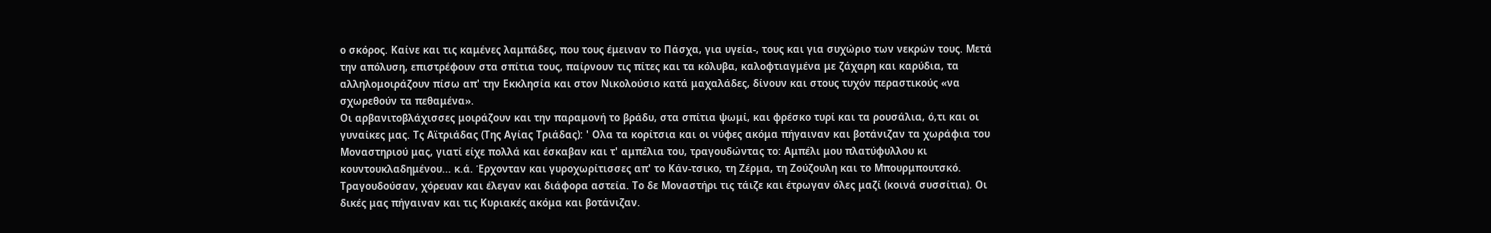ο σκόρος. Καίνε και τις καμένες λαμπάδες, που τους έμειναν το Πάσχα, για υγεία-, τους και για συχώριο των νεκρών τους. Μετά την απόλυση, επιστρέφουν στα σπίτια τους, παίρνουν τις πίτες και τα κόλυβα, καλοφτιαγμένα με ζάχαρη και καρύδια, τα αλληλομοιράζουν πίσω απ' την Εκκλησία και στον Νικολούσιο κατά μαχαλάδες, δίνουν και στους τυχόν περαστικούς «να σχωρεθούν τα πεθαμένα».
Οι αρβανιτοβλάχισσες μοιράζουν και την παραμονή το βράδυ, στα σπίτια ψωμί, και φρέσκο τυρί και τα ρουσάλια, ό,τι και οι γυναίκες μας. Τς Αϊτριάδας (Της Αγίας Τριάδας): ' Ολα τα κορίτσια και οι νύφες ακόμα πήγαιναν και βοτάνιζαν τα χωράφια του Μοναστηριού μας, γιατί είχε πολλά και έσκαβαν και τ' αμπέλια του, τραγουδώντας το: Αμπέλι μου πλατύφυλλου κι κουντουκλαδημένου... κ.ά. Έρχονταν και γυροχωρίτισσες απ' το Κάν-τσικο, τη Ζέρμα, τη Ζούζουλη και το Μπουρμπουτσκό. Τραγουδούσαν, χόρευαν και έλεγαν και διάφορα αστεία. Το δε Μοναστήρι τις τάιζε και έτρωγαν όλες μαζί (κοινά συσσίτια). Οι δικές μας πήγαιναν και τις Κυριακές ακόμα και βοτάνιζαν.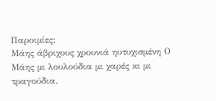Παροιμίες:
Μάης άβριχους χρουνιά ηυτυχισμένη Ο Μάης μι λουλούδια μι χαρές κι μι τραγούδια.